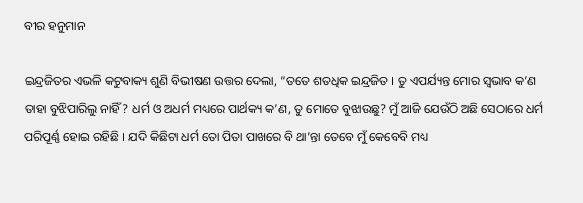ବୀର ହନୁମାନ

ଇନ୍ଦ୍ରଜିତର ଏଭଳି କଟୁବାକ୍ୟ ଶୁଣି ବିଭୀଷଣ ଉତ୍ତର ଦେଲା, “ତତେ ଶତଧିକ ଇନ୍ଦ୍ରଜିତ । ତୁ ଏପର୍ଯ୍ୟନ୍ତ ମୋର ସ୍ୱଭାବ କ’ଣ ତାହା ବୁଝିପାରିଲୁ ନାହିଁ? ଧର୍ମ ଓ ଅଧର୍ମ ମଧ୍ୟରେ ପାର୍ଥକ୍ୟ କ’ଣ, ତୁ ମୋତେ ବୁଝାଉଛୁ? ମୁଁ ଆଜି ଯେଉଁଠି ଅଛି ସେଠାରେ ଧର୍ମ ପରିପୂର୍ଣ୍ଣ ହୋଇ ରହିଛି । ଯଦି କିଛିଟା ଧର୍ମ ତୋ ପିତା ପାଖରେ ବି ଥା’ନ୍ତା ତେବେ ମୁଁ କେବେବି ମଧ୍ୟ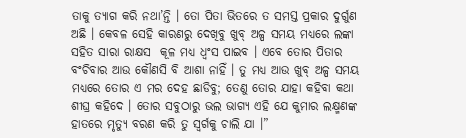ତାକୁ ତ୍ୟାଗ କରି ନଥା’ନ୍ତି । ତୋ ପିତା ଭିତରେ ତ ସମସ୍ତ ପ୍ରକାର ଦୁର୍ଗୁଣ ଅଛି । କେବଳ ସେହି କାରଣରୁ ଦେଖିବୁ ଖୁବ୍ ଅଳ୍ପ ସମୟ ମଧ୍ୟରେ ଲଙ୍କା ସହିତ ସାରା ରାକ୍ଷସ  କୂଳ ମଧ୍ୟ ଧ୍ୱଂସ ପାଇବ । ଏବେ ତୋର ପିତାର ବଂଚିବାର ଆଉ କୌଣସି ବି ଆଶା ନାହିଁ । ତୁ ମଧ୍ୟ ଆଉ ଖୁବ୍ ଅଳ୍ପ ସମୟ ମଧ୍ୟରେ ତୋର ଏ ମର ଦେହ ଛାଡିବୁ; ତେଣୁ ତୋର ଯାହା କହିବା କଥା ଶୀଘ୍ର କହିଦେ । ତୋର ସବୁଠାରୁ ଭଲ ଭାଗ୍ୟ ଏହି ଯେ କୁମାର ଲକ୍ଷ୍ମଣଙ୍କ ହାତରେ ମୃତ୍ୟୁ ବରଣ କରି ତୁ ସ୍ୱର୍ଗକୁ ଚାଲି ଯା ।”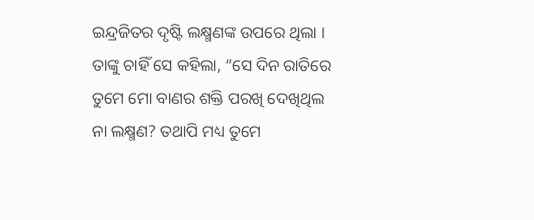ଇନ୍ଦ୍ରଜିତର ଦୃଷ୍ଟି ଲକ୍ଷ୍ମଣଙ୍କ ଉପରେ ଥିଲା । ତାଙ୍କୁ ଚାହିଁ ସେ କହିଲା, “ସେ ଦିନ ରାତିରେ ତୁମେ ମୋ ବାଣର ଶକ୍ତି ପରଖି ଦେଖିଥିଲ ନା ଲକ୍ଷ୍ମଣ? ତଥାପି ମଧ୍ୟ ତୁମେ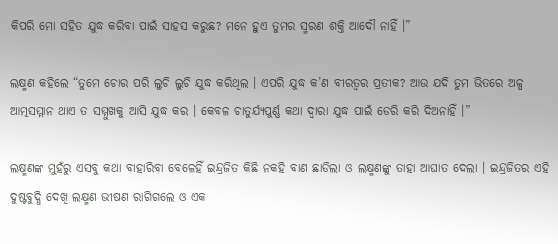କିପରି ମୋ ସହିତ ଯୁଦ୍ଧ କରିବା ପାଇଁ ସାହସ କରୁଛ? ମନେ ହୁଏ ତୁମର ସ୍ମରଣ ଶକ୍ତି ଆଦୌ ନାହିଁ ।”

ଲକ୍ଷ୍ମଣ କହିଲେ “ତୁମେ ଚୋର ପରି ଲୁଚି ଲୁଚି ଯୁଦ୍ଧ କରିଥିଲ । ଏପରି ଯୁଦ୍ଧ କ’ଣ ବୀରତ୍ୱର ପ୍ରତୀକ? ଆଉ ଯଦି ତୁମ ଭିତରେ ଅଳ୍ପ ଆତ୍ମସମ୍ମାନ ଥାଏ ତ ସମ୍ମୁଖକୁ ଆସି ଯୁଦ୍ଧ କର । କେବଳ ଚାତୁର୍ଯ୍ୟପୁର୍ଣ୍ଣ କଥା ଦ୍ୱାରା ଯୁଦ୍ଧ ପାଇଁ ଡେରି କରି ଦିଅନାହିଁ ।”

ଲକ୍ଷ୍ମଣଙ୍କ ମୁହଁରୁ ଏସବୁ କଥା ବାହାରିବା ବେଳେହିଁ ଇନ୍ଦ୍ରଜିତ କିଛି ନକହି ବାଣ ଛାଡିଲା ଓ ଲକ୍ଷ୍ମଣଙ୍କୁ ତାହା ଆଘାତ ଦେଲା । ଇନ୍ଦ୍ରଜିତର ଏହି ଦୁଷ୍ଟବୁଦ୍ଧି ଦେଖି ଲକ୍ଷ୍ମଣ ଭୀଷଣ ରାଗିଗଲେ ଓ ଏକ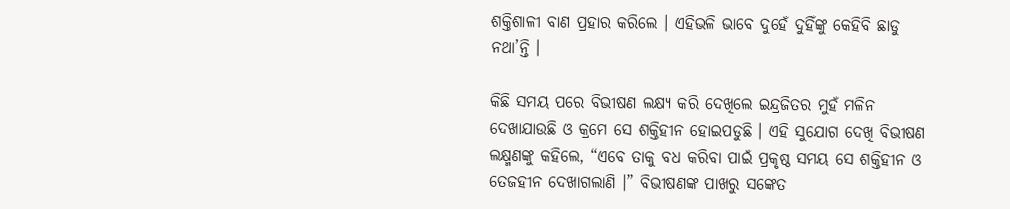ଶକ୍ତିଶାଳୀ ବାଣ ପ୍ରହାର କରିଲେ । ଏହିଭଳି ଭାବେ ଦୁହେଁ ଦୁହିଁଙ୍କୁ କେହିବି ଛାଡୁ ନଥା’ନ୍ତି ।

କିଛି ସମୟ ପରେ ବିଭୀଷଣ ଲକ୍ଷ୍ୟ କରି ଦେଖିଲେ ଇନ୍ଦ୍ରଜିତର ମୁହଁ ମଳିନ ଦେଖାଯାଉଛି ଓ କ୍ରମେ ସେ ଶକ୍ତିହୀନ ହୋଇପଡୁଛି । ଏହି ସୁଯୋଗ ଦେଖି ବିଭୀଷଣ ଲକ୍ଷ୍ମଣଙ୍କୁ କହିଲେ, “ଏବେ ତାକୁ ବଧ କରିବା ପାଇଁ ପ୍ରକୃଷ୍ଠ ସମୟ ସେ ଶକ୍ତିହୀନ ଓ ତେଜହୀନ ଦେଖାଗଲାଣି ।” ବିଭୀଷଣଙ୍କ ପାଖରୁ ସଙ୍କେତ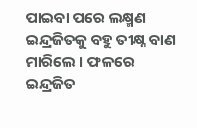ପାଇବା ପରେ ଲକ୍ଷ୍ମଣ ଇନ୍ଦ୍ରଜିତକୁ ବହୁ ତୀକ୍ଷ୍ନ ବାଣ ମାରିଲେ । ଫଳରେ ଇନ୍ଦ୍ରଜିତ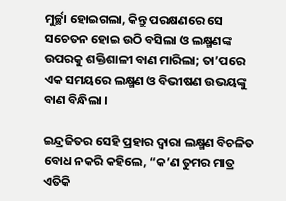ମୁର୍ଚ୍ଛା ହୋଇଗଲା, କିନ୍ତୁ ପରକ୍ଷଣରେ ସେ ସଚେତନ ହୋଇ ଉଠି ବସିଲା ଓ ଲକ୍ଷ୍ମଣଙ୍କ ଉପରକୁ ଶକ୍ତିଶାଳୀ ବାଣ ମାରିଲା; ତା’ପରେ ଏକ ସମୟରେ ଲକ୍ଷ୍ମଣ ଓ ବିଭୀଷଣ ଉଭୟଙ୍କୁ ବାଣ ବିନ୍ଧିଲା ।

ଇନ୍ଦ୍ରଜିତର ସେହି ପ୍ରହାର ଦ୍ୱାରା ଲକ୍ଷ୍ମଣ ବିଚଳିତ ବୋଧ ନକରି କହିଲେ, “କ’ଣ ତୁମର ମାତ୍ର ଏତିକି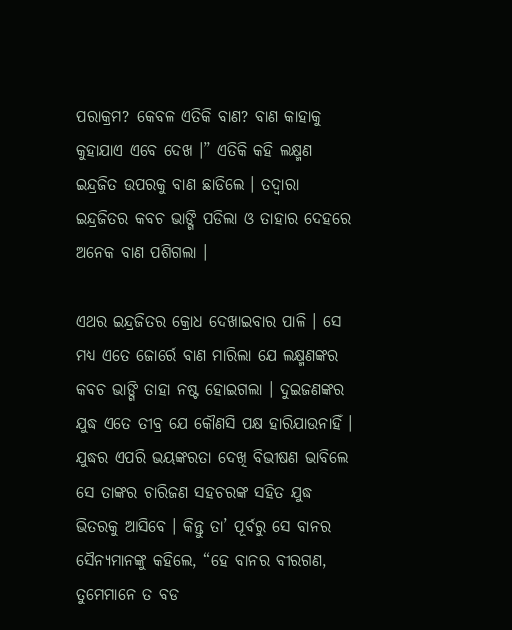ପରାକ୍ରମ? କେବଳ ଏତିକି ବାଣ? ବାଣ କାହାକୁ କୁହାଯାଏ ଏବେ ଦେଖ ।” ଏତିକି କହି ଲକ୍ଷ୍ମଣ ଇନ୍ଦ୍ରଜିତ ଉପରକୁ ବାଣ ଛାଡିଲେ । ତଦ୍ୱାରା ଇନ୍ଦ୍ରଜିତର କବଚ ଭାଙ୍ଗି ପଡିଲା ଓ ତାହାର ଦେହରେ ଅନେକ ବାଣ ପଶିଗଲା ।

ଏଥର ଇନ୍ଦ୍ରଜିତର କ୍ରୋଧ ଦେଖାଇବାର ପାଳି । ସେ ମଧ୍ୟ ଏତେ ଜୋର୍ରେ ବାଣ ମାରିଲା ଯେ ଲକ୍ଷ୍ମଣଙ୍କର କବଚ ଭାଙ୍ଗି ତାହା ନଷ୍ଟ ହୋଇଗଲା । ଦୁଇଜଣଙ୍କର ଯୁଦ୍ଧ ଏତେ ତୀବ୍ର ଯେ କୌଣସି ପକ୍ଷ ହାରିଯାଉନାହିଁ । ଯୁଦ୍ଧର ଏପରି ଭୟଙ୍କରତା ଦେଖି ବିଭୀଷଣ ଭାବିଲେ ସେ ତାଙ୍କର ଚାରିଜଣ ସହଚରଙ୍କ ସହିତ ଯୁଦ୍ଧ ଭିତରକୁ ଆସିବେ । କିନ୍ତୁ ତା’ ପୂର୍ବରୁ ସେ ବାନର ସୈନ୍ୟମାନଙ୍କୁ କହିଲେ, “ହେ ବାନର ବୀରଗଣ, ତୁମେମାନେ ତ ବଡ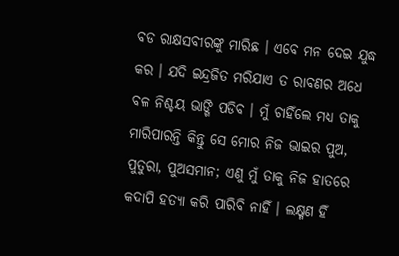ବଡ ରାକ୍ଷସବୀରଙ୍କୁ ମାରିଛ । ଏବେ ମନ ଦେଇ ଯୁଦ୍ଧ କର । ଯଦି ଇନ୍ଦ୍ରଜିତ ମରିଯାଏ ତ ରାବଣର ଅଧେ ବଳ ନିଶ୍ଚୟ ଭାଙ୍ଗି ପଡିବ । ମୁଁ ଚାହିଁଲେ ମଧ୍ୟ ତାକୁ ମାରିପାରନ୍ତି କିନ୍ତୁ ସେ ମୋର ନିଜ ଭାଇର ପୁଅ, ପୁତୁରା, ପୁଅସମାନ; ଏଣୁ ମୁଁ ତାକୁ ନିଜ ହାତରେ କଦାପି ହତ୍ୟା କରି ପାରିବି ନାହିଁ । ଲକ୍ଷ୍ମଣ ହିଁ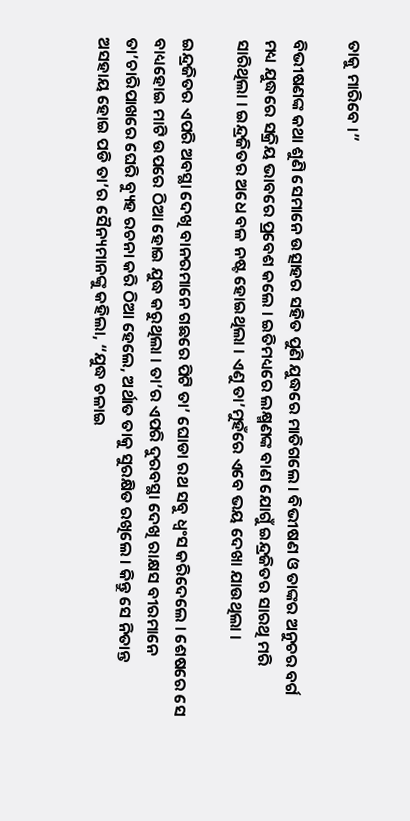ତାକୁ ମାରିବେ ।”

ବିଭୀଷଣଙ୍କ କଥା ଶୁଣି ସେମାନେ ଉତ୍ସାହର ସହିତ ପୁଣି ଯୁଦ୍ଧରେ ମାତିଗଲେ । ବିଭୀଷଣ ଓ ତାଙ୍କର ଅନୁଚର ବର୍ଗ ମଧ୍ୟ ଯୁଦ୍ଧରେ ସକ୍ରିୟ ଭାବରେ ପ୍ରବେଶ କଲେ । ଇତିମଧ୍ୟରେ ଲକ୍ଷ୍ମଣଙ୍କ ବାଣ ଯୋଗୁଁ ଇନ୍ଦ୍ରଜିତର ସାରଥି ମରି ସାରିଥିଲା । ଇନ୍ଦ୍ରଜିତର ଅଧେ ବଳ ନଷ୍ଟ ହୋଇଥିଲା । ଏଣୁ ତା’ମୁହଁରେ ଏବେ ଭୟ ଦେଖା ଯାଉଥିଲା ।

ଇନ୍ଦ୍ରଜିତର ଏପରି ଅବସ୍ଥା ଦେଖି ବାନରମାନେ ଗଛରେ ପିଟି ତା’ ଘୋଡା ରଥ ସବୁ ଧ୍ୱଂସ କରିଦେଲେ । ଶେଷରେ ସେ ବାଧ୍ୟହୋଇ ମାଟି ଉପରେ ଠିଆ ହୋଇ ଯୁଦ୍ଧ କରୁଥିଲା । ତା’ର ଏପରି ଦୁରବସ୍ଥା ଦେଖି ରାକ୍ଷସ ବୀରମାନେ ତା’ଚାରିପାଖରେ ଘେରି ବ୍ୟୁହ ରଚନା କରି ଠିଆ ହେଲେ, ଅର୍ଥାତ ତାକୁ ସୁରକ୍ଷିତ ରଖିଲେ । କିନ୍ତୁ ସେ ନିତାନ୍ତ ଅସହାୟ ହୋଇ ପଡି ତା’ର ସୈନ୍ୟମାନଙ୍କୁ କହିଲା, “ଯୁଦ୍ଧ ଚଳାଇ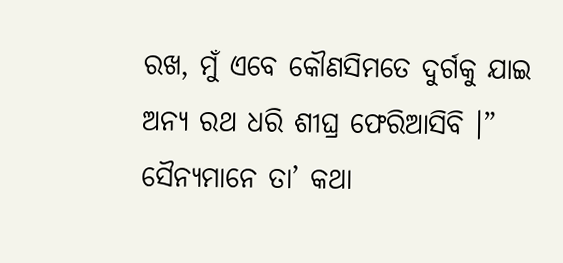ରଖ, ମୁଁ ଏବେ କୌଣସିମତେ ଦୁର୍ଗକୁ ଯାଇ ଅନ୍ୟ ରଥ ଧରି ଶୀଘ୍ର ଫେରିଆସିବି ।” ସୈନ୍ୟମାନେ ତା’ କଥା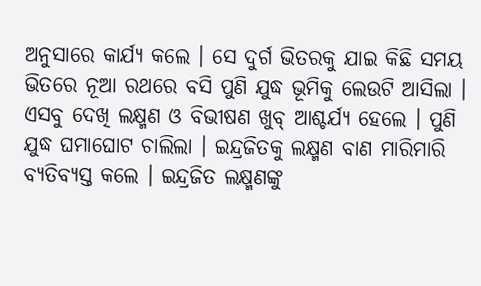ଅନୁସାରେ କାର୍ଯ୍ୟ କଲେ । ସେ ଦୁର୍ଗ ଭିତରକୁ ଯାଇ କିଛି ସମୟ ଭିତରେ ନୂଆ ରଥରେ ବସି ପୁଣି ଯୁଦ୍ଧ ଭୂମିକୁ ଲେଉଟି ଆସିଲା । ଏସବୁ ଦେଖି ଲକ୍ଷ୍ମଣ ଓ ବିଭୀଷଣ ଖୁବ୍ ଆଶ୍ଚର୍ଯ୍ୟ ହେଲେ । ପୁଣି ଯୁଦ୍ଧ ଘମାଘୋଟ ଚାଲିଲା । ଇନ୍ଦ୍ରଜିତକୁ ଲକ୍ଷ୍ମଣ ବାଣ ମାରିମାରି ବ୍ୟତିବ୍ୟସ୍ତ କଲେ । ଇନ୍ଦ୍ରଜିତ ଲକ୍ଷ୍ମଣଙ୍କୁ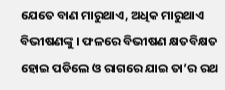ଯେତେ ବାଣ ମାରୁଥାଏ, ଅଧିକ ମାରୁଥାଏ ବିଭୀଷଣଙ୍କୁ । ଫଳରେ ବିଭୀଷଣ କ୍ଷତବିକ୍ଷତ ହୋଇ ପଡିଲେ ଓ ରାଗରେ ଯାଇ ତା’ର ରଥ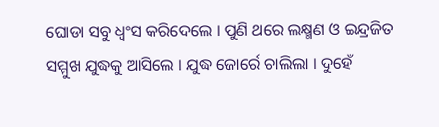ଘୋଡା ସବୁ ଧ୍ୱଂସ କରିଦେଲେ । ପୁଣି ଥରେ ଲକ୍ଷ୍ମଣ ଓ ଇନ୍ଦ୍ରଜିତ ସମ୍ମୁଖ ଯୁଦ୍ଧକୁ ଆସିଲେ । ଯୁଦ୍ଧ ଜୋର୍ରେ ଚାଲିଲା । ଦୁହେଁ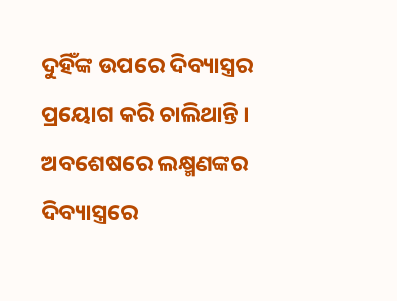ଦୁହିଁଙ୍କ ଉପରେ ଦିବ୍ୟାସ୍ତ୍ରର ପ୍ରୟୋଗ କରି ଚାଲିଥାନ୍ତି । ଅବଶେଷରେ ଲକ୍ଷ୍ମଣଙ୍କର ଦିବ୍ୟାସ୍ତ୍ରରେ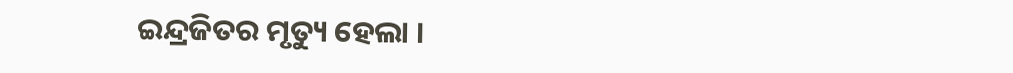ଇନ୍ଦ୍ରଜିତର ମୃତ୍ୟୁ ହେଲା ।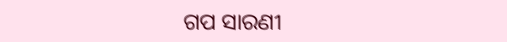ଗପ ସାରଣୀ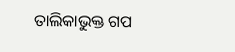ତାଲିକାଭୁକ୍ତ ଗପ